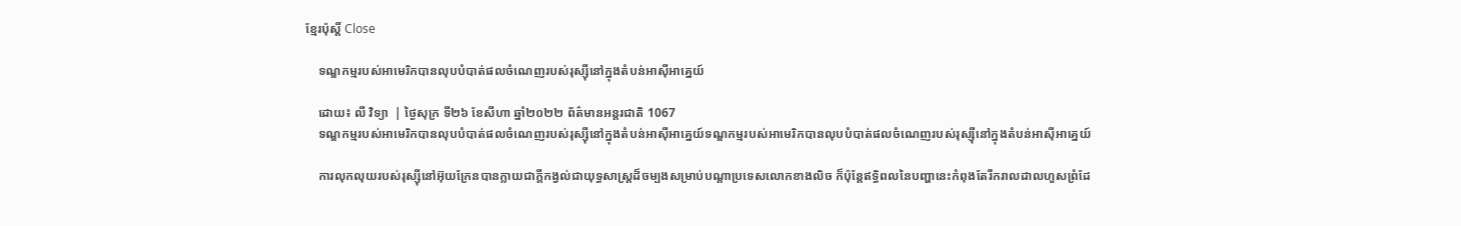ខ្មែរប៉ុស្ដិ៍ Close

    ទណ្ឌកម្មរបស់អាមេរិកបានលុបបំបាត់ផលចំណេញរបស់រុស្ស៊ីនៅក្នុងតំបន់អាស៊ីអាគ្នេយ៍

    ដោយ៖ លី វិទ្យា  | ថ្ងៃសុក្រ ទី២៦ ខែសីហា ឆ្នាំ២០២២ ព័ត៌មានអន្តរជាតិ 1067
    ទណ្ឌកម្មរបស់អាមេរិកបានលុបបំបាត់ផលចំណេញរបស់រុស្ស៊ីនៅក្នុងតំបន់អាស៊ីអាគ្នេយ៍ទណ្ឌកម្មរបស់អាមេរិកបានលុបបំបាត់ផលចំណេញរបស់រុស្ស៊ីនៅក្នុងតំបន់អាស៊ីអាគ្នេយ៍

    ការលុកលុយរបស់រុស្ស៊ីនៅអ៊ុយក្រែនបានក្លាយជាក្តីកង្វល់ជាយុទ្ធសាស្ត្រដ៏ចម្បងសម្រាប់បណ្តាប្រទេសលោកខាងលិច ក៏ប៉ុន្តែឥទ្ធិពលនៃបញ្ហានេះកំពុងតែរីករាលដាលហួសព្រំដែ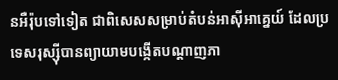នអឺរ៉ុបទៅទៀត ជាពិសេសសម្រាប់តំបន់អាស៊ីអាគ្នេយ៍ ដែលប្រទេសរុស្ស៊ីបានព្យាយាមបង្កើតបណ្តាញភា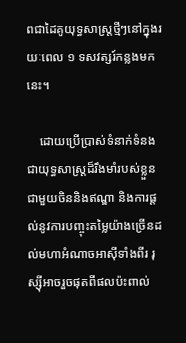ពជាដៃគូយុទ្ធសាស្ត្រថ្មីៗនៅក្នុងរយៈពេល ១ ទសវត្សរ៍កន្លងមកនេះ។

    ដោយប្រើប្រាស់ទំនាក់ទំនងជាយុទ្ធសាស្ត្រដ៏រឹងមាំរបស់ខ្លួនជាមួយចិននិងឥណ្ឌា និងការផ្តល់នូវការបញ្ចុះតម្លៃយ៉ាងច្រើនដល់មហាអំណាចអាស៊ីទាំងពីរ រុស្ស៊ីអាចរួចផុតពីផលប៉ះពាល់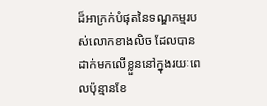ដ៏អាក្រក់បំផុតនៃទណ្ឌកម្មរបស់លោកខាងលិច ដែលបានដាក់មកលើខ្លួននៅក្នុងរយៈពេលប៉ុន្មានខែ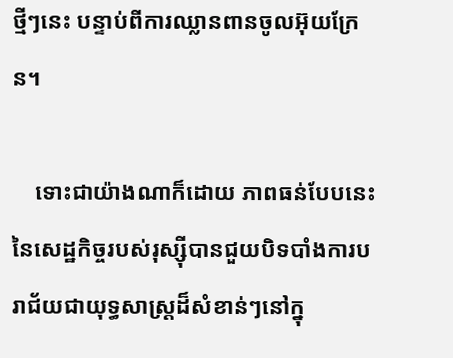ថ្មីៗនេះ បន្ទាប់ពីការឈ្លានពានចូលអ៊ុយក្រែន។

    ទោះជាយ៉ាងណាក៏ដោយ ភាពធន់បែបនេះនៃសេដ្ឋកិច្ចរបស់រុស្ស៊ីបានជួយបិទបាំងការបរាជ័យជាយុទ្ធសាស្ត្រដ៏សំខាន់ៗនៅក្នុ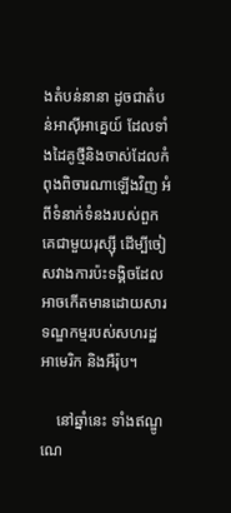ងតំបន់នានា ដូចជាតំបន់អាស៊ីអាគ្នេយ៍ ដែលទាំងដៃគូថ្មីនិងចាស់ដែលកំពុងពិចារណាឡើងវិញ អំពីទំនាក់ទំនងរបស់ពួកគេជាមួយរុស្ស៊ី ដើម្បីចៀសវាងការប៉ះទង្គិចដែលអាចកើតមានដោយសារទណ្ឌកម្មរបស់សហរដ្ឋអាមេរិក និងអឺរ៉ុប។

    នៅឆ្នាំនេះ ទាំងឥណ្ឌូណេ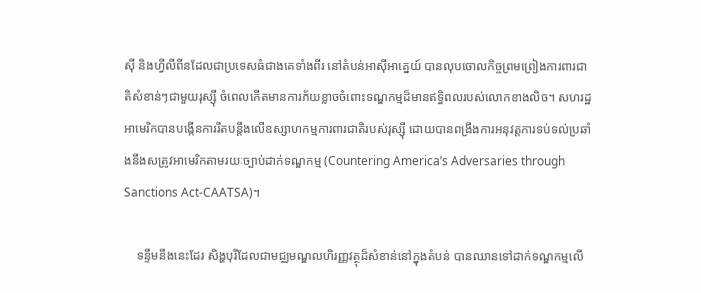ស៊ី និងហ្វីលីពីនដែលជាប្រទេសធំជាងគេទាំងពីរ នៅតំបន់អាស៊ីអាគ្នេយ៍ បានលុបចោលកិច្ចព្រមព្រៀងការពារជាតិសំខាន់ៗជាមួយរុស្ស៊ី ចំពេលកើតមានការភ័យខ្លាចចំពោះទណ្ឌកម្មដ៏មានឥទ្ធិពលរបស់លោកខាងលិច។ សហរដ្ឋអាមេរិកបានបង្កើនការរឹតបន្តឹងលើឧស្សាហកម្មការពារជាតិរបស់រុស្ស៊ី ដោយបានពង្រឹងការអនុវត្តការទប់ទល់ប្រឆាំងនឹងសត្រូវអាមេរិកតាមរយៈច្បាប់ដាក់ទណ្ឌកម្ម (Countering America’s Adversaries through Sanctions Act-CAATSA)។

    ទន្ទឹមនឹងនេះដែរ សិង្ហបុរីដែលជាមជ្ឈមណ្ឌលហិរញ្ញវត្ថុដ៏សំខាន់នៅក្នុងតំបន់ បានឈានទៅដាក់ទណ្ឌកម្មលើ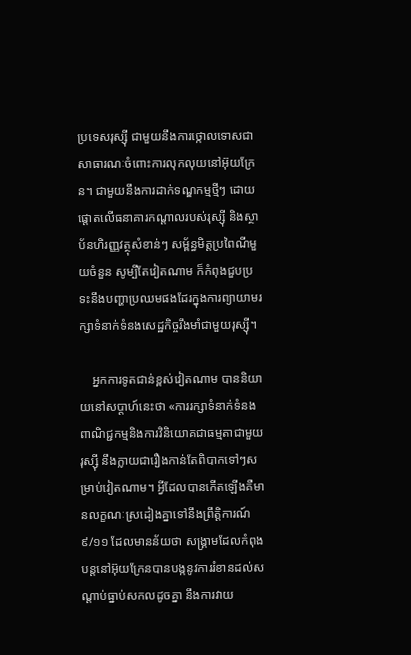ប្រទេសរុស្ស៊ី ជាមួយនឹងការថ្កោលទោសជាសាធារណៈចំពោះការលុកលុយនៅអ៊ុយក្រែន។ ជាមួយនឹងការដាក់ទណ្ឌកម្មថ្មីៗ ដោយផ្តោតលើធនាគារកណ្តាលរបស់រុស្ស៊ី និងស្ថាប័នហិរញ្ញវត្ថុសំខាន់ៗ សម្ព័ន្ធមិត្តប្រពៃណីមួយចំនួន សូម្បីតែវៀតណាម ក៏កំពុងជួបប្រទះនឹងបញ្ហាប្រឈមផងដែរក្នុងការព្យាយាមរក្សាទំនាក់ទំនងសេដ្ឋកិច្ចរឹងមាំជាមួយរុស្ស៊ី។

    អ្នកការទូតជាន់ខ្ពស់វៀតណាម បាននិយាយនៅសប្តាហ៍នេះថា «ការរក្សាទំនាក់ទំនងពាណិជ្ជកម្មនិងការវិនិយោគជាធម្មតាជាមួយរុស្ស៊ី នឹងក្លាយជារឿងកាន់តែពិបាកទៅៗសម្រាប់វៀតណាម។ អ្វីដែលបានកើតឡើងគឺមានលក្ខណៈស្រដៀងគ្នាទៅនឹងព្រឹត្តិការណ៍ ៩/១១ ដែលមានន័យថា សង្រ្គាមដែលកំពុងបន្តនៅអ៊ុយក្រែនបានបង្កនូវការរំខានដល់សណ្តាប់ធ្នាប់សកលដូចគ្នា នឹងការវាយ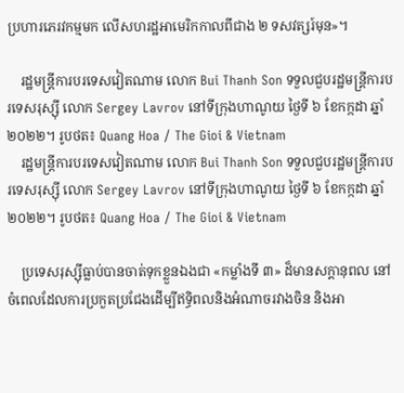ប្រហារភេរវកម្មមក លើសហរដ្ឋអាមេរិកកាលពីជាង ២ ទសវត្សរ៍មុន»។

    រដ្ឋមន្ត្រីការបរទេសវៀតណាម លោក Bui Thanh Son ទទួលជួបរដ្ឋមន្ត្រីការបរទេសរុស្ស៊ី លោក Sergey Lavrov នៅទីក្រុងហាណូយ ថ្ងៃទី ៦ ខែកក្កដា ឆ្នាំ ២០២២។ រូបថត៖ Quang Hoa / The Gioi & Vietnam
    រដ្ឋមន្ត្រីការបរទេសវៀតណាម លោក Bui Thanh Son ទទួលជួបរដ្ឋមន្ត្រីការបរទេសរុស្ស៊ី លោក Sergey Lavrov នៅទីក្រុងហាណូយ ថ្ងៃទី ៦ ខែកក្កដា ឆ្នាំ ២០២២។ រូបថត៖ Quang Hoa / The Gioi & Vietnam

    ប្រទេសរុស្ស៊ីធ្លាប់បានចាត់ទុកខ្លួនឯងជា «កម្លាំងទី ៣» ដ៏មានសក្ដានុពល នៅចំពេលដែលការប្រកួតប្រជែងដើម្បីឥទ្ធិពលនិងអំណាចរវាងចិន និងអា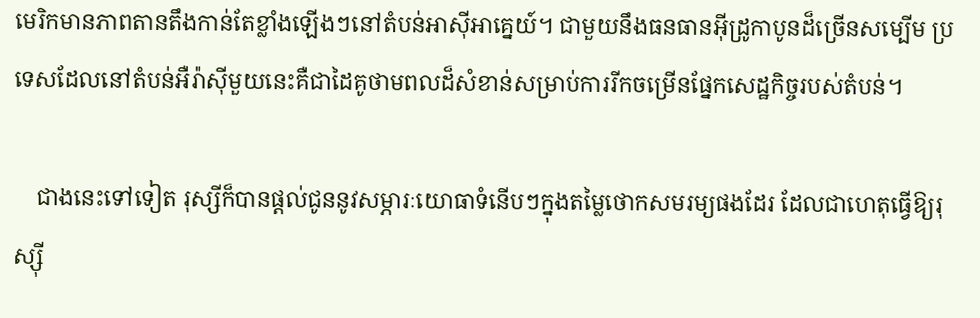មេរិកមានភាពតានតឹងកាន់តែខ្លាំងឡើងៗនៅតំបន់អាស៊ីអាគ្នេយ៍។ ជាមួយនឹងធនធានអ៊ីដ្រូកាបូនដ៏ច្រើនសម្បើម ប្រទេសដែលនៅតំបន់អឺរ៉ាស៊ីមួយនេះគឺជាដៃគូថាមពលដ៏សំខាន់សម្រាប់ការរីកចម្រើនផ្នែកសេដ្ឋកិច្ចរបស់តំបន់។

    ជាងនេះទៅទៀត រុស្សីក៏បានផ្តល់ជូននូវសម្ភារៈយោធាទំនើបៗក្នុងតម្លៃថោកសមរម្យផងដែរ ដែលជាហេតុធ្វើឱ្យរុស្ស៊ី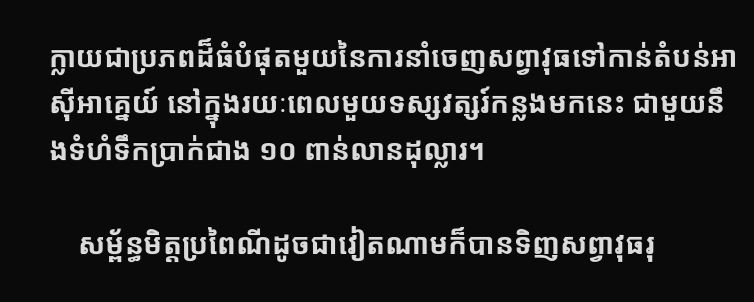ក្លាយជាប្រភពដ៏ធំបំផុតមួយនៃការនាំចេញសព្វាវុធទៅកាន់តំបន់អាស៊ីអាគ្នេយ៍ នៅក្នុងរយៈពេលមួយទស្សវត្សរ៍កន្លងមកនេះ ជាមួយនឹងទំហំទឹកប្រាក់ជាង ១០ ពាន់លានដុល្លារ។

    សម្ព័ន្ធមិត្តប្រពៃណីដូចជាវៀតណាមក៏បានទិញសព្វាវុធរុ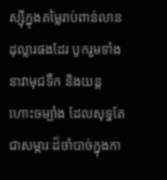ស្ស៊ីក្នុងតម្លៃរាប់ពាន់លានដុល្លារផងដែរ បូករួមទាំងនាវាមុជទឹក និងយន្តហោះចម្បាំង ដែលសុទ្ធតែជាសម្ភារៈដ៏ចាំបាច់ក្នុងកា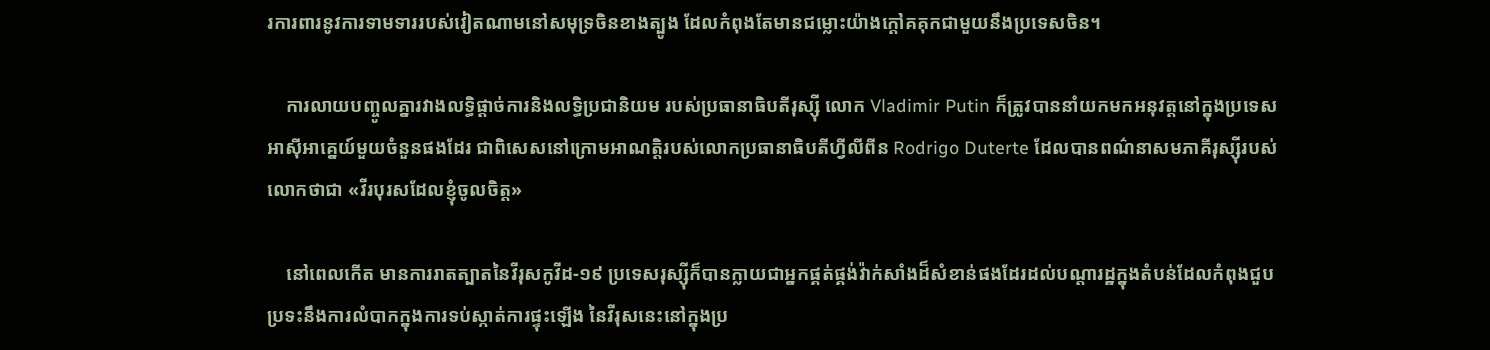រការពារនូវការទាមទាររបស់វៀតណាមនៅសមុទ្រចិនខាងត្បូង ដែលកំពុងតែមានជម្លោះយ៉ាងក្តៅគគុកជាមួយនឹងប្រទេសចិន។

    ការលាយបញ្ចូលគ្នារវាងលទ្ធិផ្តាច់ការនិងលទ្ធិប្រជានិយម របស់ប្រធានាធិបតីរុស្ស៊ី លោក Vladimir Putin ក៏ត្រូវបាននាំយកមកអនុវត្តនៅក្នុងប្រទេសអាស៊ីអាគ្នេយ៍មួយចំនួនផងដែរ ជាពិសេសនៅក្រោមអាណត្តិរបស់លោកប្រធានាធិបតីហ្វីលីពីន Rodrigo Duterte ដែលបានពណ៌នាសមភាគីរុស្ស៊ីរបស់លោកថាជា «វីរបុរសដែលខ្ញុំចូលចិត្ត»

    នៅពេលកើត មានការរាតត្បាតនៃវីរុសកូវីដ-១៩ ប្រទេសរុស្ស៊ីក៏បានក្លាយជាអ្នកផ្គត់ផ្គង់វ៉ាក់សាំងដ៏សំខាន់ផងដែរដល់បណ្តារដ្ឋក្នុងតំបន់ដែលកំពុងជួបប្រទះនឹងការលំបាកក្នុងការទប់ស្កាត់ការផ្ទុះឡើង នៃវីរុសនេះនៅក្នុងប្រ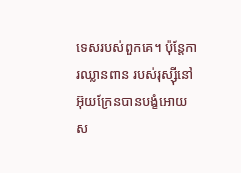ទេសរបស់ពួកគេ។ ប៉ុន្តែការឈ្លានពាន របស់រុស្ស៊ីនៅអ៊ុយក្រែនបានបង្ខំអោយ ស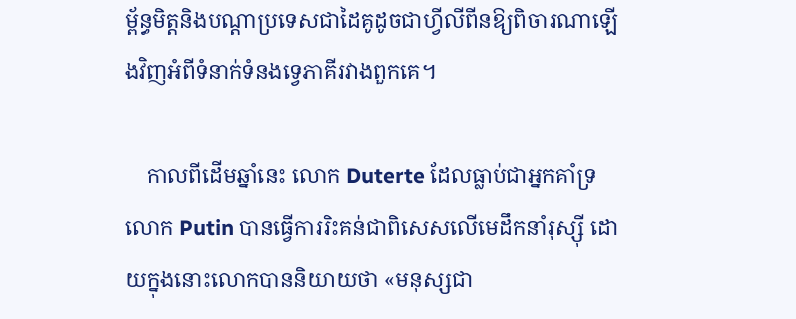ម្ព័ន្ធមិត្តនិងបណ្តាប្រទេសជាដៃគូដូចជាហ្វីលីពីនឱ្យពិចារណាឡើងវិញអំពីទំនាក់ទំនងទ្វេភាគីរវាងពួកគេ។

    កាលពីដើមឆ្នាំនេះ លោក Duterte ដែលធ្លាប់ជាអ្នកគាំទ្រលោក Putin បានធ្វើការរិះគន់ជាពិសេសលើមេដឹកនាំរុស្ស៊ី ដោយក្នុងនោះលោកបាននិយាយថា «មនុស្សជា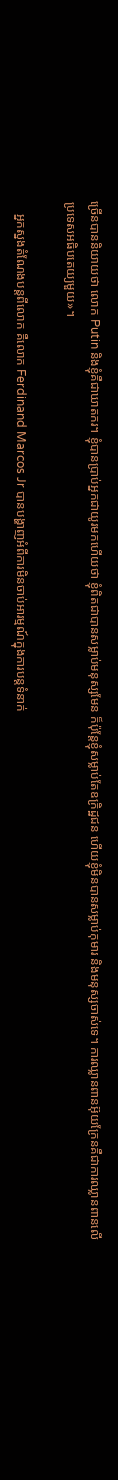ច្រើនបាននិយាយថា លោក Putin និងខ្ញុំគឺជាឃាតករ។ ខ្ញុំបានប្រាប់អ្នកជាយូរមកហើយថា ខ្ញុំពិតជាបានសម្លាប់មនុស្សមែន ក៏ប៉ុន្តែខ្ញុំសម្លាប់តែឧក្រិដ្ឋជន ហើយខ្ញុំមិនបានសម្លាប់កុមារ និងមនុស្សចាស់ទេ។ ការឈ្លានពានអ៊ុយក្រែនគឺជាការឈ្លានពានលើប្រទេសអធិបតេយ្យមួយ»។

    អ្នកស្នងតំណែងបន្តពីលោក គឺលោក Ferdinand Marcos Jr បានបង្ហាញអំពីការមិនចាប់អារម្មណ៍ក្នុងការបន្តទំនាក់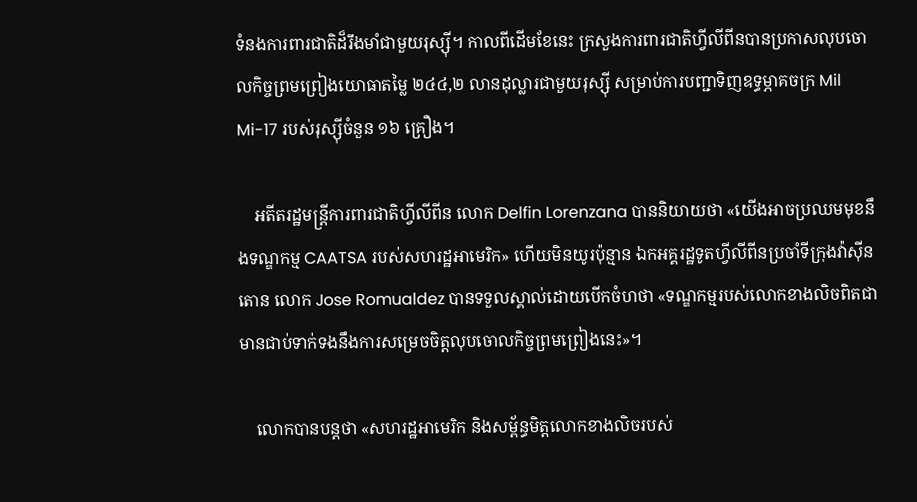ទំនងការពារជាតិដ៏រឹងមាំជាមួយរុស្ស៊ី។ កាលពីដើមខែនេះ ក្រសួងការពារជាតិហ្វីលីពីនបានប្រកាសលុបចោលកិច្ចព្រមព្រៀងយោធាតម្លៃ ២៤៤,២ លានដុល្លារជាមួយរុស្ស៊ី សម្រាប់ការបញ្ជាទិញឧទ្ធម្ភាគចក្រ Mil Mi-17 របស់រុស្ស៊ីចំនួន ១៦ គ្រឿង។

    អតីតរដ្ឋមន្ត្រីការពារជាតិហ្វីលីពីន លោក Delfin Lorenzana បាននិយាយថា «យើងអាចប្រឈមមុខនឹងទណ្ឌកម្ម CAATSA របស់សហរដ្ឋអាមេរិក» ហើយមិនយូរប៉ុន្មាន ឯកអគ្គរដ្ឋទូតហ្វីលីពីនប្រចាំទីក្រុងវ៉ាស៊ីនតោន លោក Jose Romualdez បានទទួលស្គាល់ដោយបើកចំហថា «ទណ្ឌកម្មរបស់លោកខាងលិចពិតជាមានជាប់ទាក់ទងនឹងការសម្រេចចិត្តលុបចោលកិច្ចព្រមព្រៀងនេះ»។

    លោកបានបន្តថា «សហរដ្ឋអាមេរិក និងសម្ព័ន្ធមិត្តលោកខាងលិចរបស់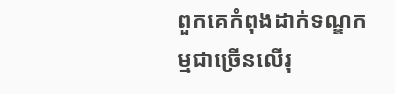ពួកគេកំពុងដាក់ទណ្ឌកម្មជាច្រើនលើរុ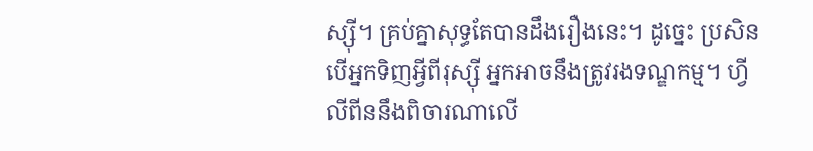ស្ស៊ី។ គ្រប់គ្នាសុទ្ធតែបានដឹងរឿងនេះ។ ដូច្នេះ ប្រសិនបើអ្នកទិញអ្វីពីរុស្ស៊ី អ្នកអាចនឹងត្រូវរងទណ្ឌកម្ម។ ហ្វីលីពីននឹងពិចារណាលើ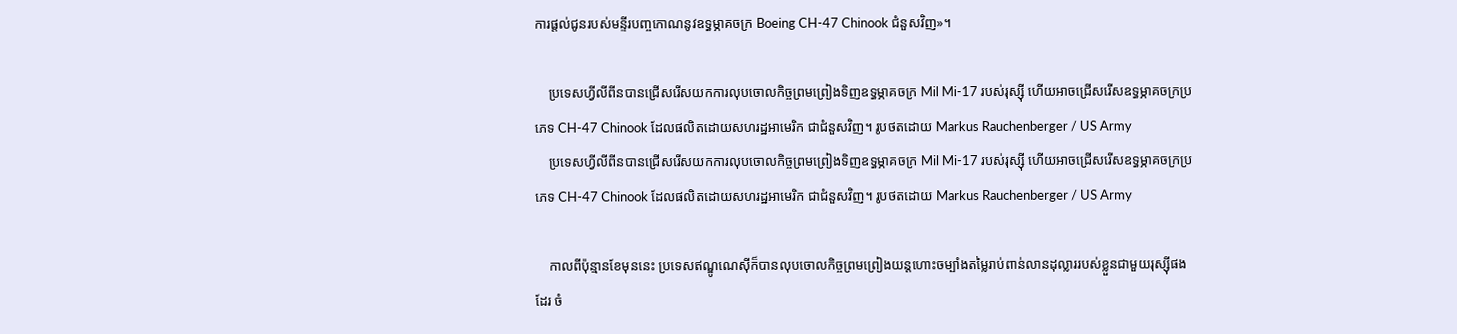ការផ្តល់ជូនរបស់មន្ទីរបញ្ចកោណនូវឧទ្ធម្ភាគចក្រ Boeing CH-47 Chinook ជំនួសវិញ»។

    ប្រទេសហ្វីលីពីនបានជ្រើសរើសយកការលុបចោលកិច្ចព្រមព្រៀងទិញឧទ្ធម្ភាគចក្រ Mil Mi-17 របស់រុស្ស៊ី ហើយអាចជ្រើសរើសឧទ្ធម្ភាគចក្រប្រភេទ CH-47 Chinook ដែលផលិតដោយសហរដ្ឋអាមេរិក ជាជំនួសវិញ។ រូបថតដោយ Markus Rauchenberger / US Army
    ប្រទេសហ្វីលីពីនបានជ្រើសរើសយកការលុបចោលកិច្ចព្រមព្រៀងទិញឧទ្ធម្ភាគចក្រ Mil Mi-17 របស់រុស្ស៊ី ហើយអាចជ្រើសរើសឧទ្ធម្ភាគចក្រប្រភេទ CH-47 Chinook ដែលផលិតដោយសហរដ្ឋអាមេរិក ជាជំនួសវិញ។ រូបថតដោយ Markus Rauchenberger / US Army

    កាលពីប៉ុន្មានខែមុននេះ ប្រទេសឥណ្ឌូណេស៊ីក៏បានលុបចោលកិច្ចព្រមព្រៀងយន្តហោះចម្បាំងតម្លៃរាប់ពាន់លានដុល្លាររបស់ខ្លួនជាមួយរុស្ស៊ីផងដែរ ចំ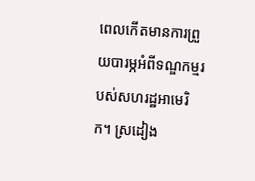ពេលកើតមានការព្រួយបារម្ភអំពីទណ្ឌកម្មរបស់សហរដ្ឋអាមេរិក។ ស្រដៀង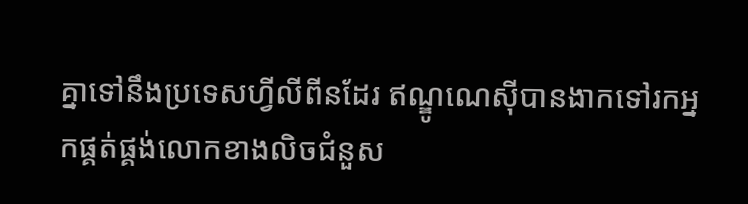គ្នាទៅនឹងប្រទេសហ្វីលីពីនដែរ ឥណ្ឌូណេស៊ីបានងាកទៅរកអ្នកផ្គត់ផ្គង់លោកខាងលិចជំនួស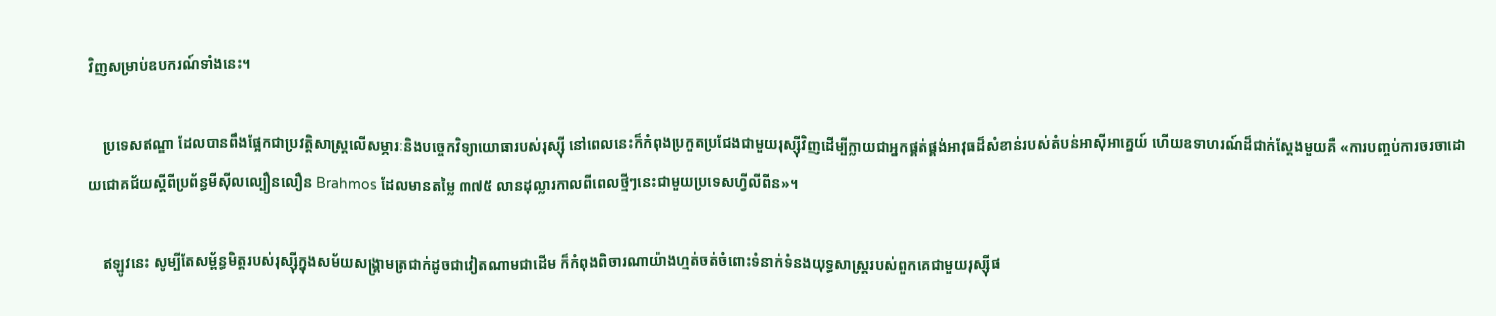វិញសម្រាប់ឧបករណ៍ទាំងនេះ។

    ប្រទេសឥណ្ឌា ដែលបានពឹងផ្អែកជាប្រវត្តិសាស្ត្រលើសម្ភារៈនិងបច្ចេកវិទ្យាយោធារបស់រុស្ស៊ី នៅពេលនេះក៏កំពុងប្រកួតប្រជែងជាមួយរុស្ស៊ីវិញដើម្បីក្លាយជាអ្នកផ្គត់ផ្គង់អាវុធដ៏សំខាន់របស់តំបន់អាស៊ីអាគ្នេយ៍ ហើយឧទាហរណ៍ដ៏ជាក់ស្តែងមួយគឺ «ការបញ្ចប់ការចរចាដោយជោគជ័យស្តីពីប្រព័ន្ធមីស៊ីលល្បឿនលឿន Brahmos ដែលមានតម្លៃ ៣៧៥ លានដុល្លារកាលពីពេលថ្មីៗនេះជាមួយប្រទេសហ្វីលីពីន»។

    ឥឡូវនេះ សូម្បីតែសម្ព័ន្ធមិត្តរបស់រុស្ស៊ីក្នុងសម័យសង្រ្គាមត្រជាក់ដូចជាវៀតណាមជាដើម ក៏កំពុងពិចារណាយ៉ាងហ្មត់ចត់ចំពោះទំនាក់ទំនងយុទ្ធសាស្ត្ររបស់ពួកគេជាមួយរុស្ស៊ីផ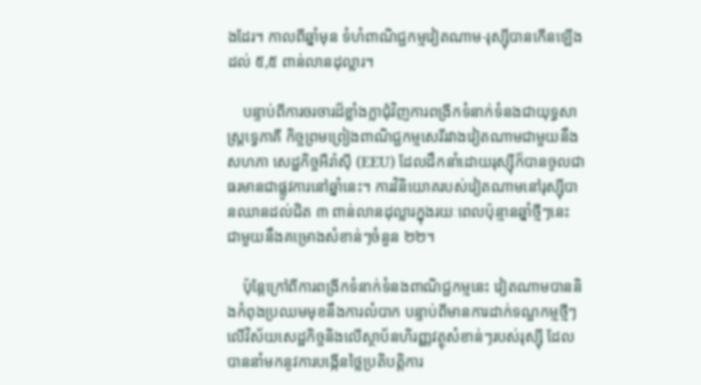ងដែរ។ កាលពីឆ្នាំមុន ទំហំពាណិជ្ជកម្មវៀតណាម-រុស្ស៊ីបានកើនឡើងដល់ ៥,៥ ពាន់លានដុល្លារ។

    បន្ទាប់ពីការចរចារដ៏ខ្លាំងក្លាជុំវិញការពង្រីកទំនាក់ទំនងជាយុទ្ធសាស្ត្រទ្វេភាគី កិច្ចព្រមព្រៀងពាណិជ្ជកម្មសេរីរវាងវៀតណាមជាមួយនឹងសហភា សេដ្ឋកិច្ចអឺរ៉ាស៊ី (EEU) ដែលដឹកនាំដោយរុស្ស៊ីក៏បានចូលជាធរមានជាផ្លូវការនៅឆ្នាំនេះ។ ការវិនិយោគរបស់វៀតណាមនៅរុស្ស៊ីបានឈានដល់ជិត ៣ ពាន់លានដុល្លារក្នុងរយៈពេលប៉ុន្មានឆ្នាំថ្មីៗនេះ ជាមួយនឹងគម្រោងសំខាន់ៗចំនួន ២២។

    ប៉ុន្តែក្រៅពីការពង្រីកទំនាក់ទំនងពាណិជ្ជកម្មនេះ វៀតណាមបាននិងកំពុងប្រឈមមុខនឹងការលំបាក បន្ទាប់ពីមានការដាក់ទណ្ឌកម្មថ្មីៗលើវិស័យសេដ្ឋកិច្ចនិងលើស្ថាប័នហិរញ្ញវត្ថុសំខាន់ៗរបស់រុស្ស៊ី ដែលបាននាំមកនូវការបង្កើនថ្លៃប្រតិបត្តិការ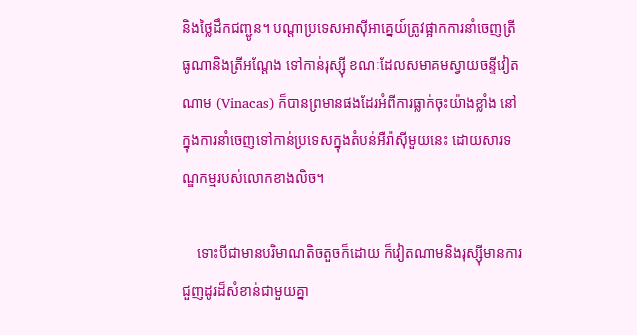និងថ្លៃដឹកជញ្ជូន។ បណ្តាប្រទេសអាស៊ីអាគ្នេយ៍ត្រូវផ្អាកការនាំចេញត្រីធូណានិងត្រីអណ្តែង ទៅកាន់រុស្ស៊ី ខណៈដែលសមាគមស្វាយចន្ទីវៀតណាម (Vinacas) ក៏បានព្រមានផងដែរអំពីការធ្លាក់ចុះយ៉ាងខ្លាំង នៅក្នុងការនាំចេញទៅកាន់ប្រទេសក្នុងតំបន់អឺរ៉ាស៊ីមួយនេះ ដោយសារទណ្ឌកម្មរបស់លោកខាងលិច។

    ទោះបីជាមានបរិមាណតិចតួចក៏ដោយ ក៏វៀតណាមនិងរុស្ស៊ីមានការជួញដូរដ៏សំខាន់ជាមួយគ្នា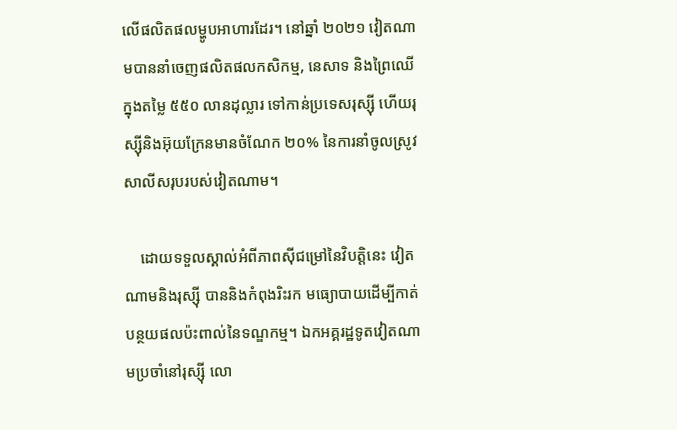លើផលិតផលម្ហូបអាហារដែរ។ នៅឆ្នាំ ២០២១ វៀតណាមបាននាំចេញផលិតផលកសិកម្ម, នេសាទ និងព្រៃឈើក្នុងតម្លៃ ៥៥០ លានដុល្លារ ទៅកាន់ប្រទេសរុស្ស៊ី ហើយរុស្ស៊ីនិងអ៊ុយក្រែនមានចំណែក ២០% នៃការនាំចូលស្រូវសាលីសរុបរបស់វៀតណាម។

    ដោយទទួលស្គាល់អំពីភាពស៊ីជម្រៅនៃវិបត្តិនេះ វៀតណាមនិងរុស្ស៊ី បាននិងកំពុងរិះរក មធ្យោបាយដើម្បីកាត់បន្ថយផលប៉ះពាល់នៃទណ្ឌកម្ម។ ឯកអគ្គរដ្ឋទូតវៀតណាមប្រចាំនៅរុស្ស៊ី លោ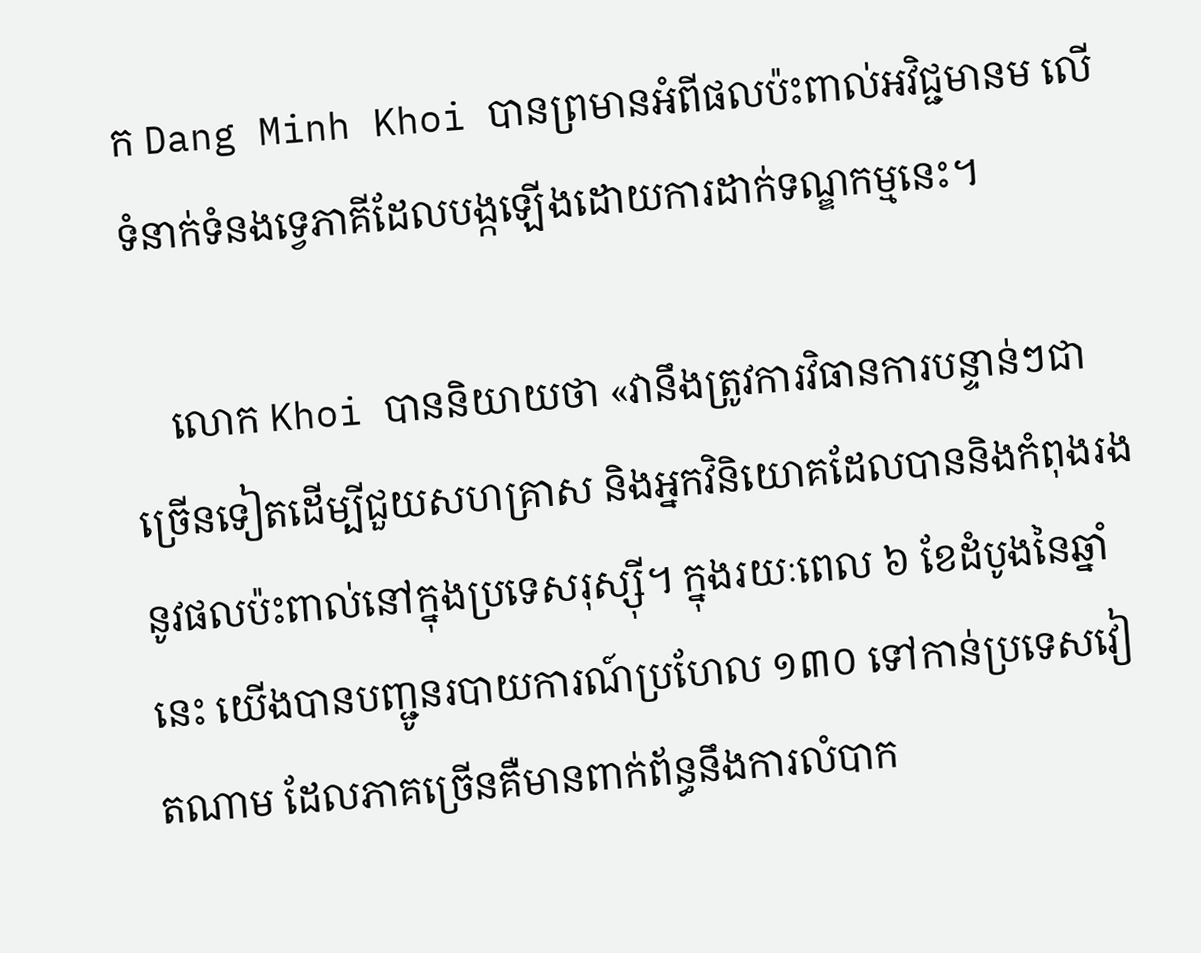ក Dang Minh Khoi បានព្រមានអំពីផលប៉ះពាល់អវិជ្ជមានម លើទំនាក់ទំនងទ្វេភាគីដែលបង្កឡើងដោយការដាក់ទណ្ឌកម្មនេះ។

    លោក Khoi បាននិយាយថា «វានឹងត្រូវការវិធានការបន្ទាន់ៗជាច្រើនទៀតដើម្បីជួយសហគ្រាស និងអ្នកវិនិយោគដែលបាននិងកំពុងរងនូវផលប៉ះពាល់នៅក្នុងប្រទេសរុស្ស៊ី។ ក្នុងរយៈពេល ៦ ខែដំបូងនៃឆ្នាំនេះ យើងបានបញ្ជូនរបាយការណ៍ប្រហែល ១៣០ ទៅកាន់ប្រទេសវៀតណាម ដែលភាគច្រើនគឺមានពាក់ព័ន្ធនឹងការលំបាក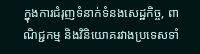ក្នុងការជំរុញទំនាក់ទំនងសេដ្ឋកិច្ច, ពាណិជ្ជកម្ម និងវិនិយោគរវាងប្រទេសទាំ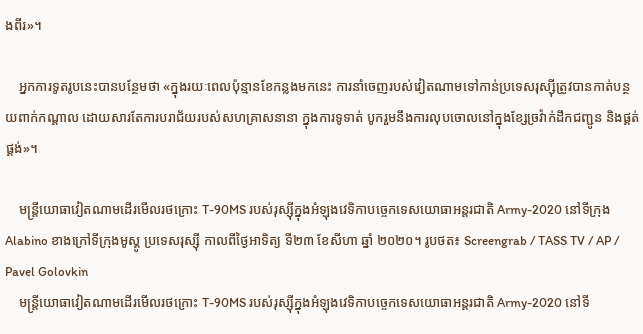ងពីរ»។

    អ្នកការទូតរូបនេះបានបន្ថែមថា «ក្នុងរយៈពេលប៉ុន្មានខែកន្លងមកនេះ ការនាំចេញរបស់វៀតណាមទៅកាន់ប្រទេសរុស្ស៊ីត្រូវបានកាត់បន្ថយពាក់កណ្តាល ដោយសារតែការបរាជ័យរបស់សហគ្រាសនានា ក្នុងការទូទាត់ បូករួមនឹងការលុបចោលនៅក្នុងខ្សែច្រវ៉ាក់ដឹកជញ្ជូន និងផ្គត់ផ្គង់»។

    មន្ត្រីយោធាវៀតណាមដើរមើលរថក្រោះ T-90MS របស់រុស្ស៊ីក្នុងអំឡុងវេទិកាបច្ចេកទេសយោធាអន្តរជាតិ Army-2020 នៅទីក្រុង Alabino ខាងក្រៅទីក្រុងមូស្គូ ប្រទេសរុស្ស៊ី កាលពីថ្ងៃអាទិត្យ ទី២៣ ខែសីហា ឆ្នាំ ២០២០។ រូបថត៖ Screengrab / TASS TV / AP / Pavel Golovkin
    មន្ត្រីយោធាវៀតណាមដើរមើលរថក្រោះ T-90MS របស់រុស្ស៊ីក្នុងអំឡុងវេទិកាបច្ចេកទេសយោធាអន្តរជាតិ Army-2020 នៅទី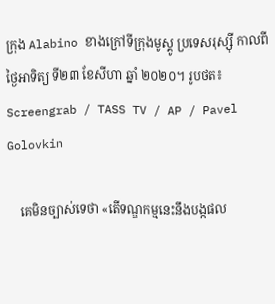ក្រុង Alabino ខាងក្រៅទីក្រុងមូស្គូ ប្រទេសរុស្ស៊ី កាលពីថ្ងៃអាទិត្យ ទី២៣ ខែសីហា ឆ្នាំ ២០២០។ រូបថត៖ Screengrab / TASS TV / AP / Pavel Golovkin

    គេមិនច្បាស់ទេថា «តើទណ្ឌកម្មនេះនឹងបង្កផល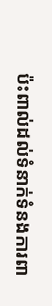ប៉ះពាល់ដល់ទំនាក់ទំនងការពា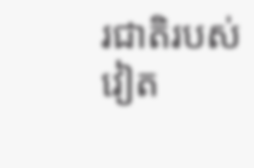រជាតិរបស់វៀត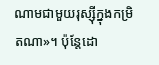ណាមជាមួយរុស្ស៊ីក្នុងកម្រិតណា»។ ប៉ុន្តែដោ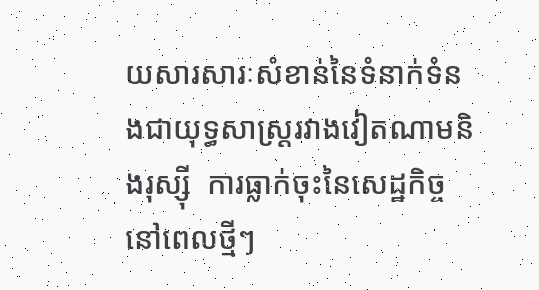យសារសារៈសំខាន់នៃទំនាក់ទំនងជាយុទ្ធសាស្ត្ររវាងវៀតណាមនិងរុស្ស៊ី  ការធ្លាក់ចុះនៃសេដ្ឋកិច្ចនៅពេលថ្មីៗ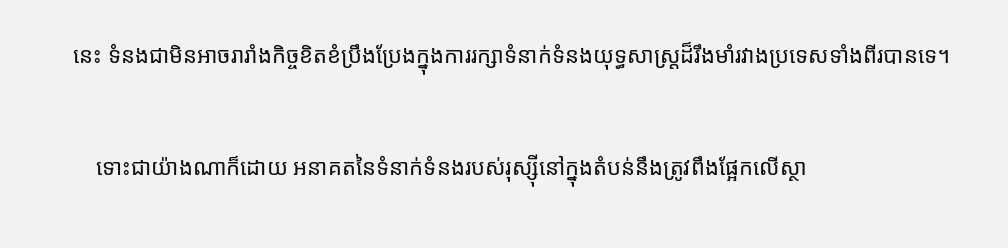នេះ ទំនងជាមិនអាចរារាំងកិច្ចខិតខំប្រឹងប្រែងក្នុងការរក្សាទំនាក់ទំនងយុទ្ធសាស្ត្រដ៏រឹងមាំរវាងប្រទេសទាំងពីរបានទេ។

    ទោះជាយ៉ាងណាក៏ដោយ អនាគតនៃទំនាក់ទំនងរបស់រុស្ស៊ីនៅក្នុងតំបន់នឹងត្រូវពឹងផ្អែកលើស្ថា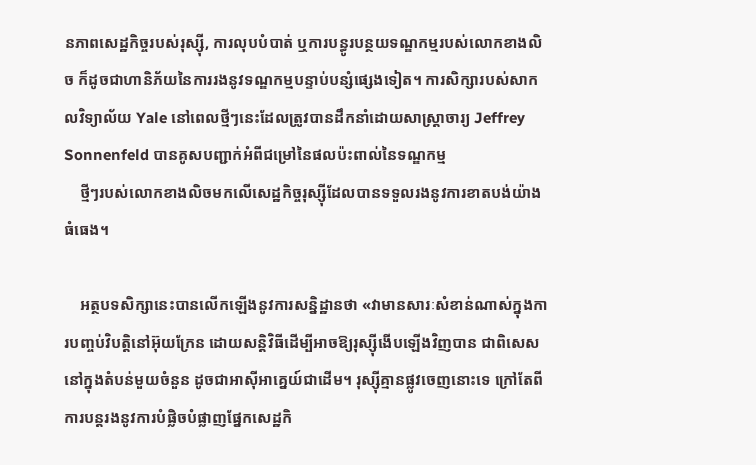នភាពសេដ្ឋកិច្ចរបស់រុស្ស៊ី, ការលុបបំបាត់ ឬការបន្ធូរបន្ថយទណ្ឌកម្មរបស់លោកខាងលិច ក៏ដូចជាហានិភ័យនៃការរងនូវទណ្ឌកម្មបន្ទាប់បន្សំផ្សេងទៀត។ ការសិក្សារបស់សាកលវិទ្យាល័យ Yale នៅពេលថ្មីៗនេះដែលត្រូវបានដឹកនាំដោយសាស្ត្រាចារ្យ Jeffrey Sonnenfeld បានគូសបញ្ជាក់អំពីជម្រៅនៃផលប៉ះពាល់នៃទណ្ឌកម្ម
    ថ្មីៗរបស់លោកខាងលិចមកលើសេដ្ឋកិច្ចរុស្ស៊ីដែលបានទទួលរងនូវការខាតបង់យ៉ាងធំធេង។

    អត្ថបទសិក្សានេះបានលើកឡើងនូវការសន្និដ្ឋានថា «វាមានសារៈសំខាន់ណាស់ក្នុងការបញ្ចប់វិបត្តិនៅអ៊ុយក្រែន ដោយសន្តិវិធីដើម្បីអាចឱ្យរុស្ស៊ីងើបឡើងវិញបាន ជាពិសេសនៅក្នុងតំបន់មួយចំនួន ដូចជាអាស៊ីអាគ្នេយ៍ជាដើម។ រុស្ស៊ីគ្មានផ្លូវចេញនោះទេ ក្រៅតែពីការបន្តរងនូវការបំផ្លិចបំផ្លាញផ្នែកសេដ្ឋកិ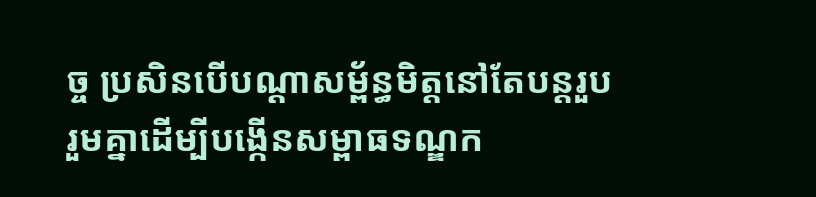ច្ច ប្រសិនបើបណ្តាសម្ព័ន្ធមិត្តនៅតែបន្តរួបរួមគ្នាដើម្បីបង្កើនសម្ពាធទណ្ឌក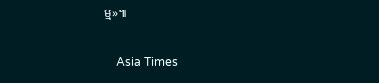ម្ម»៕

    Asia Times